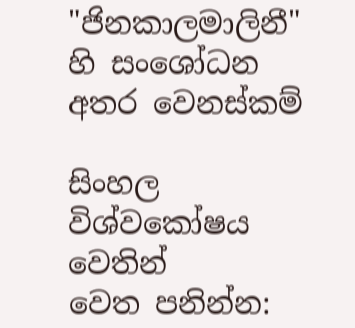"ජිනකාලමාලිනී" හි සංශෝධන අතර වෙනස්කම්

සිංහල විශ්වකෝෂය වෙතින්
වෙත පනින්න: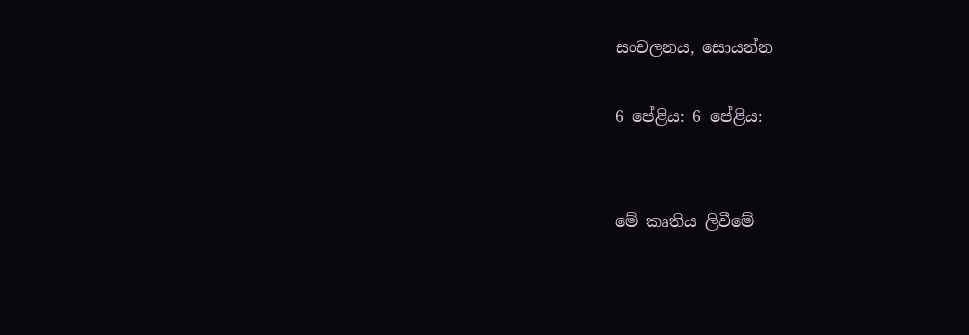සංචලනය, සොයන්න

6 පේළිය: 6 පේළිය:


මේ කෘතිය ලිවීමේ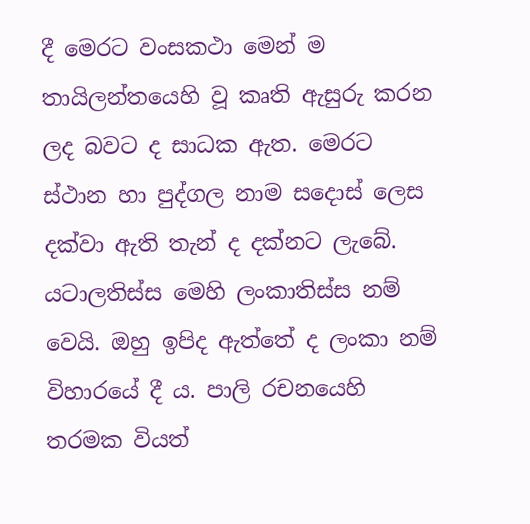දී මෙරට වංසකථා මෙන් ම තායිලන්තයෙහි වූ කෘති ඇසුරු කරන ලද බවට ද සාධක ඇත. මෙරට ස්ථාන හා පුද්ගල නාම සදොස් ලෙස දක්වා ඇති තැන් ද දක්නට ලැබේ. යටාලතිස්ස මෙහි ලංකාතිස්ස නම් වෙයි. ඔහු ඉපිද ඇත්තේ ද ලංකා නම් විහාරයේ දී ය. පාලි රචනයෙහි තරමක වියත්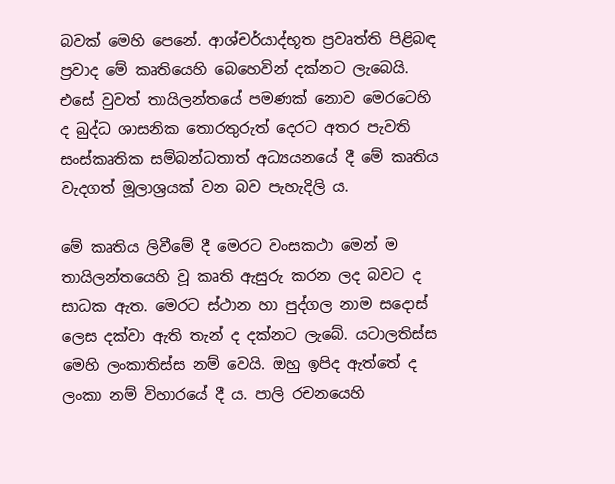බවක් මෙහි පෙනේ. ආශ්චර්යාද්භූත ප්‍රවෘත්ති පිළිබඳ ප්‍රවාද මේ කෘතියෙහි බෙහෙවින් දක්නට ලැබෙයි. එසේ වුවත් තායිලන්තයේ පමණක් නොව මෙරටෙහි ද බුද්ධ ශාසනික තොරතුරුත් දෙරට අතර පැවති සංස්කෘතික සම්බන්ධතාත් අධ්‍යයනයේ දී මේ කෘතිය වැදගත් මූලාශ්‍රයක් වන බව පැහැදිලි ය.

මේ කෘතිය ලිවීමේ දී මෙරට වංසකථා මෙන් ම තායිලන්තයෙහි වූ කෘති ඇසුරු කරන ලද බවට ද සාධක ඇත. මෙරට ස්ථාන හා පුද්ගල නාම සදොස් ලෙස දක්වා ඇති තැන් ද දක්නට ලැබේ. යටාලතිස්ස මෙහි ලංකාතිස්ස නම් වෙයි. ඔහු ඉපිද ඇත්තේ ද ලංකා නම් විහාරයේ දී ය. පාලි රචනයෙහි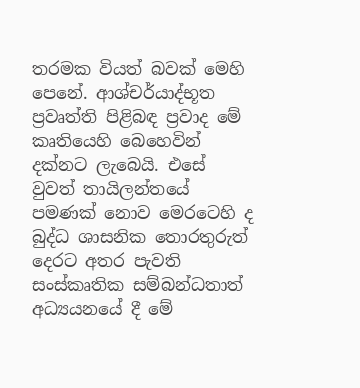තරමක වියත් බවක් මෙහි පෙනේ. ආශ්චර්යාද්භූත ප්‍රවෘත්ති පිළිබඳ ප්‍රවාද මේ කෘතියෙහි බෙහෙවින් දක්නට ලැබෙයි. එසේ වුවත් තායිලන්තයේ පමණක් නොව මෙරටෙහි ද බුද්ධ ශාසනික තොරතුරුත් දෙරට අතර පැවති සංස්කෘතික සම්බන්ධතාත් අධ්‍යයනයේ දී මේ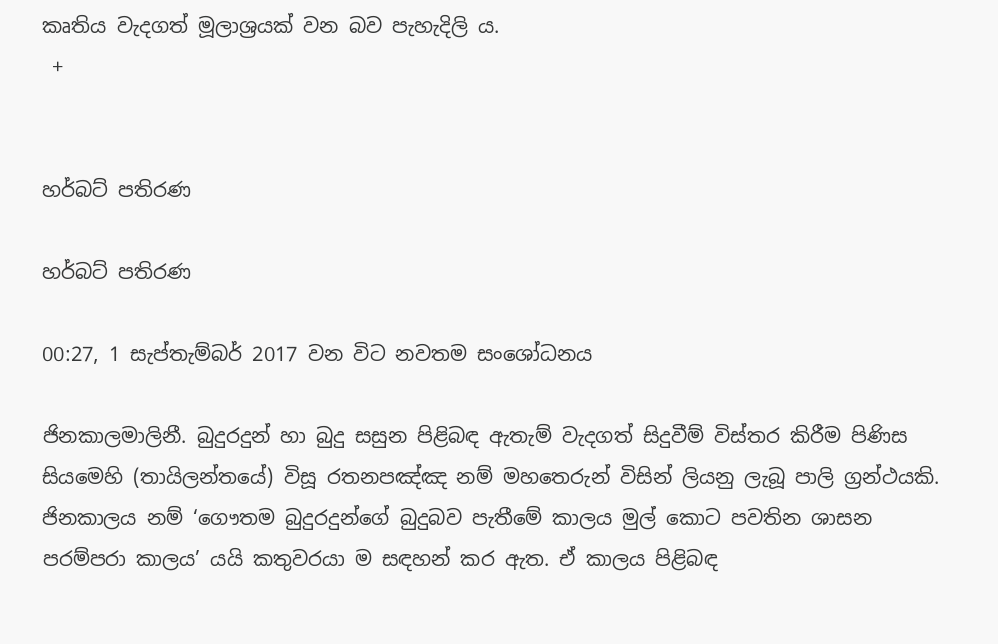කෘතිය වැදගත් මූලාශ්‍රයක් වන බව පැහැදිලි ය.
 +


හර්බට් පතිරණ

හර්බට් පතිරණ

00:27, 1 සැප්තැම්බර් 2017 වන විට නවතම සංශෝධනය

ජිනකාලමාලිනී. බුදුරදුන් හා බුදු සසුන පිළිබඳ ඇතැම් වැදගත් සිදුවීම් විස්තර කිරීම පිණිස සියමෙහි (තායිලන්තයේ) විසූ රතනපඤ්ඤ නම් මහතෙරුන් විසින් ලියනු ලැබූ පාලි ග්‍රන්ථයකි. ජිනකාලය නම් ‘ගෞතම බුදුරදුන්ගේ බුදුබව පැතීමේ කාලය මුල් කොට පවතින ශාසන පරම්පරා කාලය’ යයි කතුවරයා ම සඳහන් කර ඇත. ඒ කාලය පිළිබඳ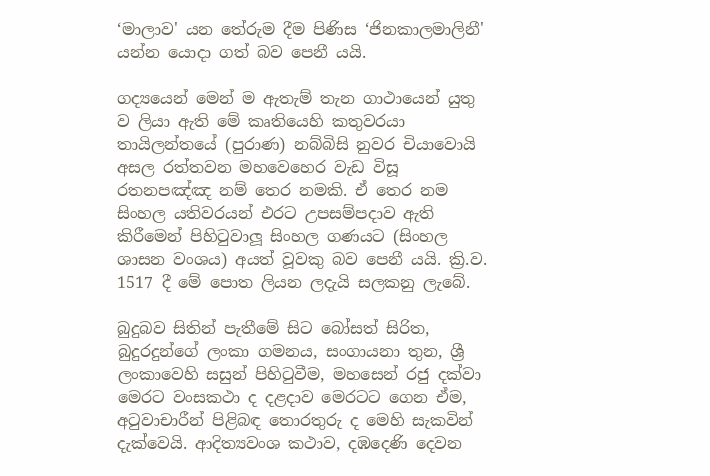‘මාලාව' යන තේරුම දීම පිණිස ‘ජිනකාලමාලිනී' යන්න යොදා ගත් බව පෙනී යයි.

ගද්‍යයෙන් මෙන් ම ඇතැම් තැන ගාථායෙන් යුතු ව ලියා ඇති මේ කෘතියෙහි කතුවරයා තායිලන්තයේ (පුරාණ) නබ්බිසි නුවර චියාවොයි අසල රත්තවන මහවෙහෙර වැඩ විසූ රතනපඤ්ඤ නම් තෙර නමකි. ඒ තෙර නම සිංහල යතිවරයන් එරට උපසම්පදාව ඇති කිරීමෙන් පිහිටුවාලූ සිංහල ගණයට (සිංහල ශාසන වංශය) අයත් වූවකු බව පෙනී යයි. ක්‍රි.ව. 1517 දී මේ පොත ලියන ලදැයි සලකනු ලැබේ.

බුදුබව සිතින් පැතීමේ සිට බෝසත් සිරිත, බුදුරදුන්ගේ ලංකා ගමනය, සංගායනා තුන, ශ්‍රී ලංකාවෙහි සසුන් පිහිටුවීම, මහසෙන් රජු දක්වා මෙරට වංසකථා ද දළදාව මෙරටට ගෙන ඒම, අටුවාචාරීන් පිළිබඳ තොරතුරු ද මෙහි සැකවින් දැක්වෙයි. ආදිත්‍යවංශ කථාව, දඹදෙණි දෙවන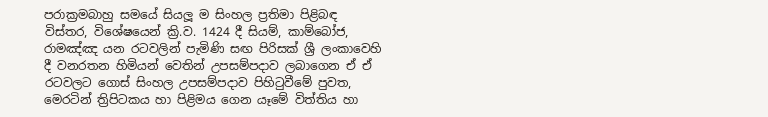පරාක්‍රමබාහු සමයේ සියලූ ම සිංහල ප්‍රතිමා පිළිබඳ විස්තර, විශේෂයෙන් ක්‍රි.ව. 1424 දී සියම්, කාම්බෝජ, රාමඤ්ඤ යන රටවලින් පැමිණි සඟ පිරිසක් ශ්‍රී ලංකාවෙහි දී වනරතන හිමියන් වෙතින් උපසම්පදාව ලබාගෙන ඒ ඒ රටවලට ගොස් සිංහල උපසම්පදාව පිහිටුවීමේ පුවත, මෙරටින් ත්‍රිපිටකය හා පිළිමය ගෙන යෑමේ විත්තිය හා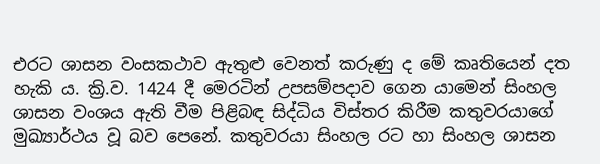එරට ශාසන වංසකථාව ඇතුළු වෙනත් කරුණු ද මේ කෘතියෙන් දත හැකි ය. ක්‍රි.ව. 1424 දී මෙරටින් උපසම්පදාව ගෙන යාමෙන් සිංහල ශාසන වංශය ඇති වීම පිළිබඳ සිද්ධිය විස්තර කිරීම කතුවරයාගේ මුඛ්‍යාර්ථය වූ බව පෙනේ. කතුවරයා සිංහල රට හා සිංහල ශාසන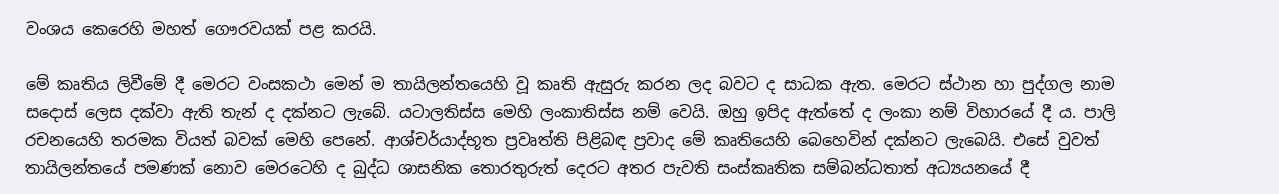වංශය කෙරෙහි මහත් ගෞරවයක් පළ කරයි.

මේ කෘතිය ලිවීමේ දී මෙරට වංසකථා මෙන් ම තායිලන්තයෙහි වූ කෘති ඇසුරු කරන ලද බවට ද සාධක ඇත. මෙරට ස්ථාන හා පුද්ගල නාම සදොස් ලෙස දක්වා ඇති තැන් ද දක්නට ලැබේ. යටාලතිස්ස මෙහි ලංකාතිස්ස නම් වෙයි. ඔහු ඉපිද ඇත්තේ ද ලංකා නම් විහාරයේ දී ය. පාලි රචනයෙහි තරමක වියත් බවක් මෙහි පෙනේ. ආශ්චර්යාද්භූත ප්‍රවෘත්ති පිළිබඳ ප්‍රවාද මේ කෘතියෙහි බෙහෙවින් දක්නට ලැබෙයි. එසේ වුවත් තායිලන්තයේ පමණක් නොව මෙරටෙහි ද බුද්ධ ශාසනික තොරතුරුත් දෙරට අතර පැවති සංස්කෘතික සම්බන්ධතාත් අධ්‍යයනයේ දී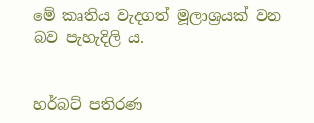මේ කෘතිය වැදගත් මූලාශ්‍රයක් වන බව පැහැදිලි ය.


හර්බට් පතිරණ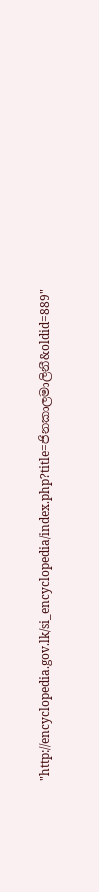"http://encyclopedia.gov.lk/si_encyclopedia/index.php?title=ජිනකාලමාලිනී&oldid=889"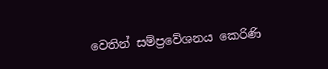වෙතින් සම්ප්‍රවේශනය කෙරිණි